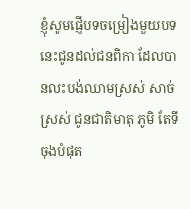ខ្ញុំសូមផ្ញើបទចម្រៀងមួយបទនេះជូនដល់ជនពិកា ដែលបានលះបង់ឈាមស្រស់ សាច់ស្រស់ ជូនជាតិមាតុ ភូមិ តែទីចុងបំផុត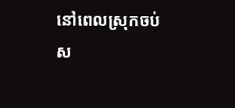នៅពេលស្រុកចប់ស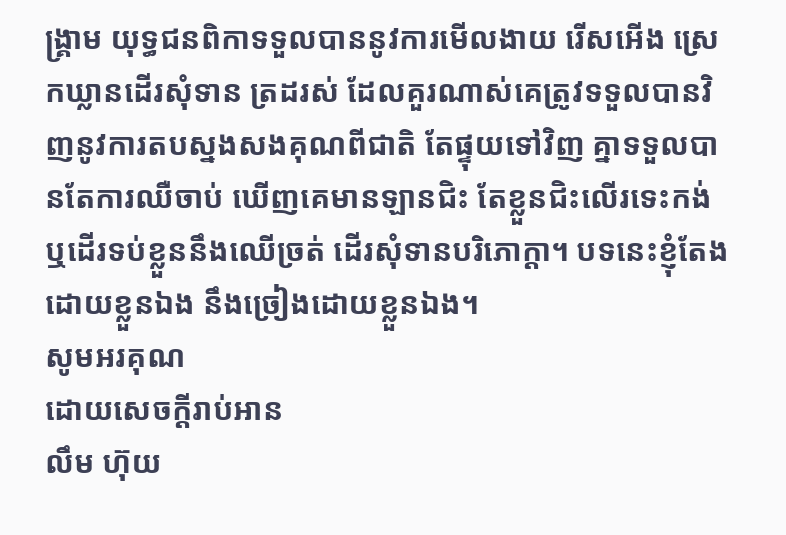ង្គ្រាម យុទ្ធជនពិកាទទួលបាននូវការមើលងាយ រើសអើង ស្រេកឃ្លានដើរសុំទាន ត្រដរស់ ដែលគួរណាស់គេត្រូវទទួលបានវិញនូវការតបស្នងសងគុណពីជាតិ តែផ្ទុយទៅវិញ គ្នាទទួលបានតែការឈឺចាប់ ឃើញគេមានឡានជិះ តែខ្លួនជិះលើរទេះកង់ ឬដើរទប់ខ្លួននឹងឈើច្រត់ ដើរសុំទានបរិភោក្ដា។ បទនេះខ្ញុំតែងដោយខ្លួនឯង នឹងច្រៀងដោយខ្លួនឯង។
សូមអរគុណ
ដោយសេចក្ដីរាប់អាន
លឹម ហ៊ុយ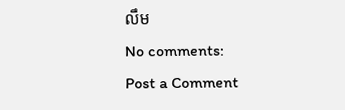លឹម
No comments:
Post a Comment